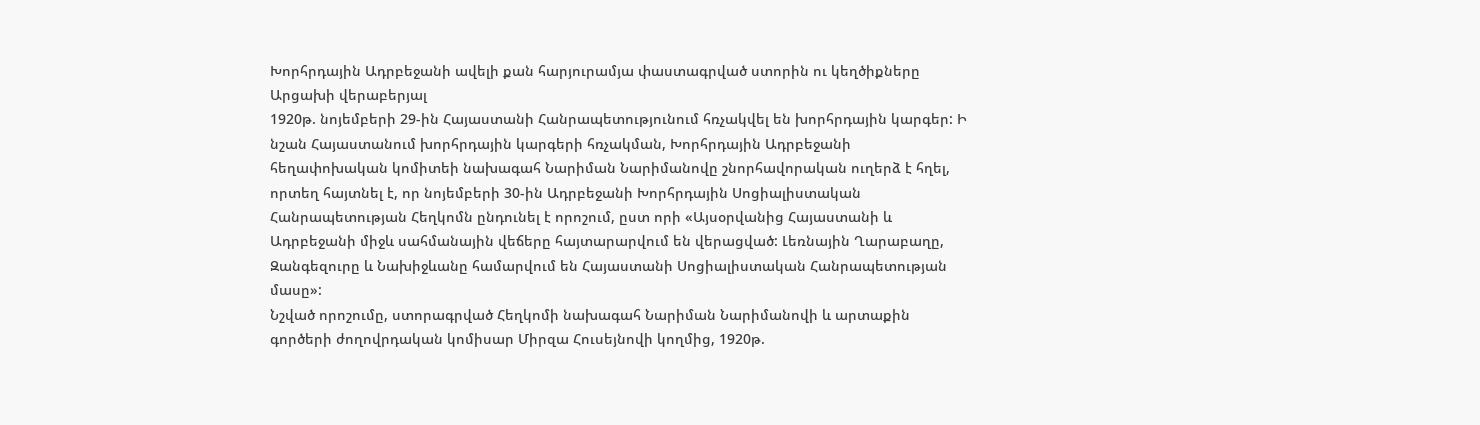Խորհրդային Ադրբեջանի ավելի քան հարյուրամյա փաստագրված ստորին ու կեղծիքները Արցախի վերաբերյալ
1920թ. նոյեմբերի 29-ին Հայաստանի Հանրապետությունում հռչակվել են խորհրդային կարգեր: Ի նշան Հայաստանում խորհրդային կարգերի հռչակման, Խորհրդային Ադրբեջանի հեղափոխական կոմիտեի նախագահ Նարիման Նարիմանովը շնորհավորական ուղերձ է հղել, որտեղ հայտնել է, որ նոյեմբերի 30-ին Ադրբեջանի Խորհրդային Սոցիալիստական Հանրապետության Հեղկոմն ընդունել է որոշում, ըստ որի «Այսօրվանից Հայաստանի և Ադրբեջանի միջև սահմանային վեճերը հայտարարվում են վերացված: Լեռնային Ղարաբաղը, Զանգեզուրը և Նախիջևանը համարվում են Հայաստանի Սոցիալիստական Հանրապետության մասը»:
Նշված որոշումը, ստորագրված Հեղկոմի նախագահ Նարիման Նարիմանովի և արտաքին գործերի ժողովրդական կոմիսար Միրզա Հուսեյնովի կողմից, 1920թ.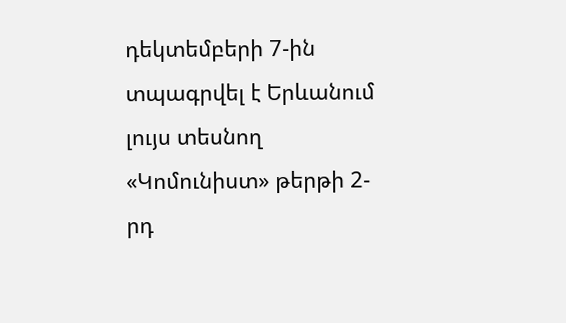դեկտեմբերի 7-ին տպագրվել է Երևանում լույս տեսնող «Կոմունիստ» թերթի 2-րդ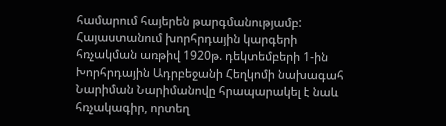համարում հայերեն թարգմանությամբ:
Հայաստանում խորհրդային կարգերի հռչակման առթիվ 1920թ. դեկտեմբերի 1-ին Խորհրդային Ադրբեջանի Հեղկոմի նախագահ Նարիման Նարիմանովը հրապարակել է նաև հռչակագիր, որտեղ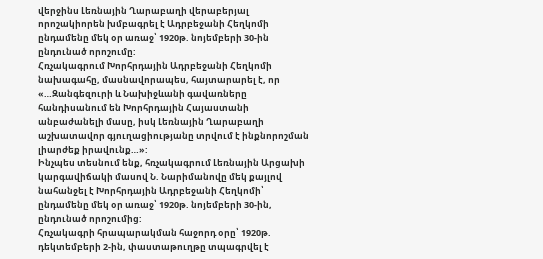վերջինս Լեռնային Ղարաբաղի վերաբերյալ որոշակիորեն խմբագրել է Ադրբեջանի Հեղկոմի ընդամենը մեկ օր առաջ՝ 1920թ. նոյեմբերի 30-ին ընդունած որոշումը:
Հռչակագրում Խորհրդային Ադրբեջանի Հեղկոմի նախագահը, մասնավորապես, հայտարարել է, որ «…Զանգեզուրի և Նախիջևանի գավառները հանդիսանում են Խորհրդային Հայաստանի անբաժանելի մասը, իսկ Լեռնային Ղարաբաղի աշխատավոր գյուղացիությանը տրվում է ինքնորոշման լիարժեք իրավունք…»:
Ինչպես տեսնում ենք, հռչակագրում Լեռնային Արցախի կարգավիճակի մասով Ն. Նարիմանովը մեկ քայլով նահանջել է Խորհրդային Ադրբեջանի Հեղկոմի՝ ընդամենը մեկ օր առաջ՝ 1920թ. նոյեմբերի 30-ին, ընդունած որոշումից:
Հռչակագրի հրապարակման հաջորդ օրը՝ 1920թ. դեկտեմբերի 2-ին, փաստաթուղթը տպագրվել է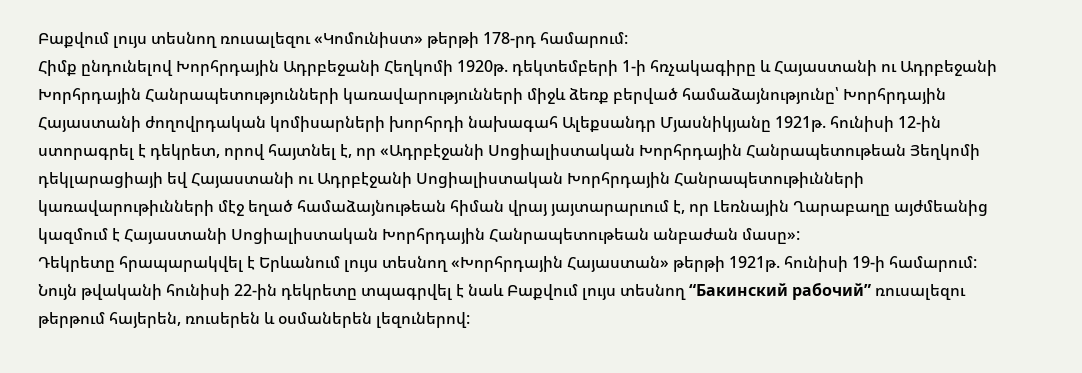Բաքվում լույս տեսնող ռուսալեզու «Կոմունիստ» թերթի 178-րդ համարում:
Հիմք ընդունելով Խորհրդային Ադրբեջանի Հեղկոմի 1920թ. դեկտեմբերի 1-ի հռչակագիրը և Հայաստանի ու Ադրբեջանի Խորհրդային Հանրապետությունների կառավարությունների միջև ձեռք բերված համաձայնությունը՝ Խորհրդային Հայաստանի ժողովրդական կոմիսարների խորհրդի նախագահ Ալեքսանդր Մյասնիկյանը 1921թ. հունիսի 12-ին ստորագրել է դեկրետ, որով հայտնել է, որ «Ադրբէջանի Սոցիալիստական Խորհրդային Հանրապետութեան Յեղկոմի դեկլարացիայի եվ Հայաստանի ու Ադրբէջանի Սոցիալիստական Խորհրդային Հանրապետութիւնների կառավարութիւնների մէջ եղած համաձայնութեան հիման վրայ յայտարարւում է, որ Լեռնային Ղարաբաղը այժմեանից կազմում է Հայաստանի Սոցիալիստական Խորհրդային Հանրապետութեան անբաժան մասը»:
Դեկրետը հրապարակվել է Երևանում լույս տեսնող «Խորհրդային Հայաստան» թերթի 1921թ. հունիսի 19-ի համարում:
Նույն թվականի հունիսի 22-ին դեկրետը տպագրվել է նաև Բաքվում լույս տեսնող “Бакинский рабочий” ռուսալեզու թերթում հայերեն, ռուսերեն և օսմաներեն լեզուներով: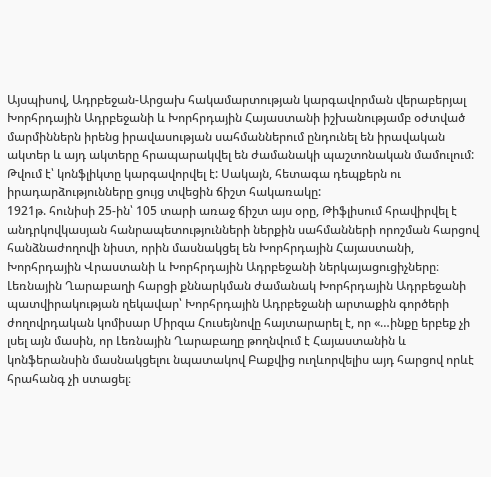Այսպիսով, Ադրբեջան-Արցախ հակամարտության կարգավորման վերաբերյալ Խորհրդային Ադրբեջանի և Խորհրդային Հայաստանի իշխանությամբ օժտված մարմիններն իրենց իրավասության սահմաններում ընդունել են իրավական ակտեր և այդ ակտերը հրապարակվել են ժամանակի պաշտոնական մամուլում: Թվում է՝ կոնֆլիկտը կարգավորվել է: Սակայն, հետագա դեպքերն ու իրադարձությունները ցույց տվեցին ճիշտ հակառակը:
1921թ. հունիսի 25-ին՝ 105 տարի առաջ ճիշտ այս օրը, Թիֆլիսում հրավիրվել է անդրկովկասյան հանրապետությունների ներքին սահմանների որոշման հարցով հանձնաժողովի նիստ, որին մասնակցել են Խորհրդային Հայաստանի, Խորհրդային Վրաստանի և Խորհրդային Ադրբեջանի ներկայացուցիչները։ Լեռնային Ղարաբաղի հարցի քննարկման ժամանակ Խորհրդային Ադրբեջանի պատվիրակության ղեկավար՝ Խորհրդային Ադրբեջանի արտաքին գործերի ժողովրդական կոմիսար Միրզա Հուսեյնովը հայտարարել է, որ «…ինքը երբեք չի լսել այն մասին, որ Լեռնային Ղարաբաղը թողնվում է Հայաստանին և կոնֆերանսին մասնակցելու նպատակով Բաքվից ուղևորվելիս այդ հարցով որևէ հրահանգ չի ստացել։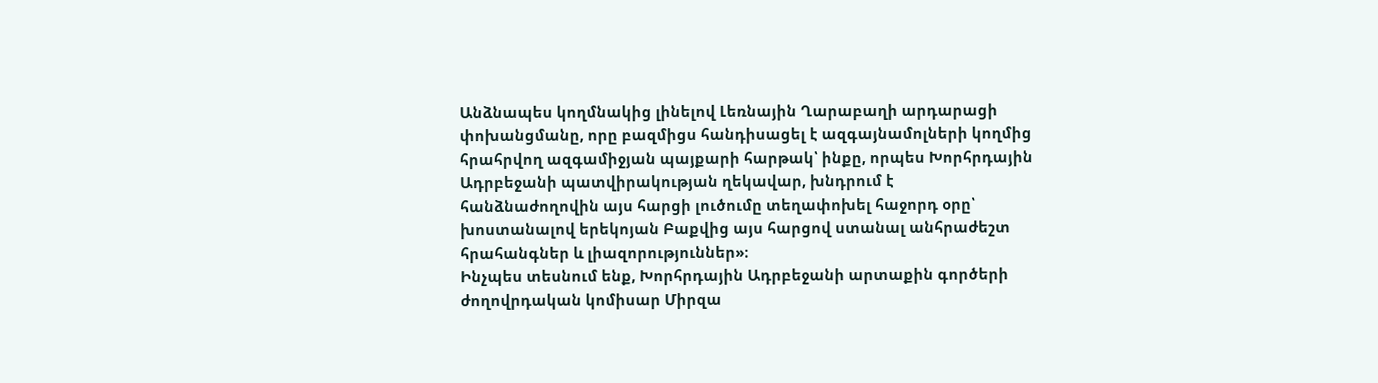Անձնապես կողմնակից լինելով Լեռնային Ղարաբաղի արդարացի փոխանցմանը, որը բազմիցս հանդիսացել է ազգայնամոլների կողմից հրահրվող ազգամիջյան պայքարի հարթակ՝ ինքը, որպես Խորհրդային Ադրբեջանի պատվիրակության ղեկավար, խնդրում է հանձնաժողովին այս հարցի լուծումը տեղափոխել հաջորդ օրը՝ խոստանալով երեկոյան Բաքվից այս հարցով ստանալ անհրաժեշտ հրահանգներ և լիազորություններ»։
Ինչպես տեսնում ենք, Խորհրդային Ադրբեջանի արտաքին գործերի ժողովրդական կոմիսար Միրզա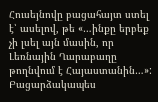Հուսեյնովը բացահայտ ստել է՝ ասելով, թե «…ինքը երբեք չի լսել այն մասին, որ Լեռնային Ղարաբաղը թողնվում է Հայաստանին…»: Բացարձակապես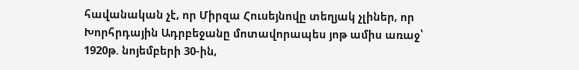հավանական չէ, որ Միրզա Հուսեյնովը տեղյակ չլիներ, որ Խորհրդային Ադրբեջանը մոտավորապես յոթ ամիս առաջ՝ 1920թ. նոյեմբերի 30-ին,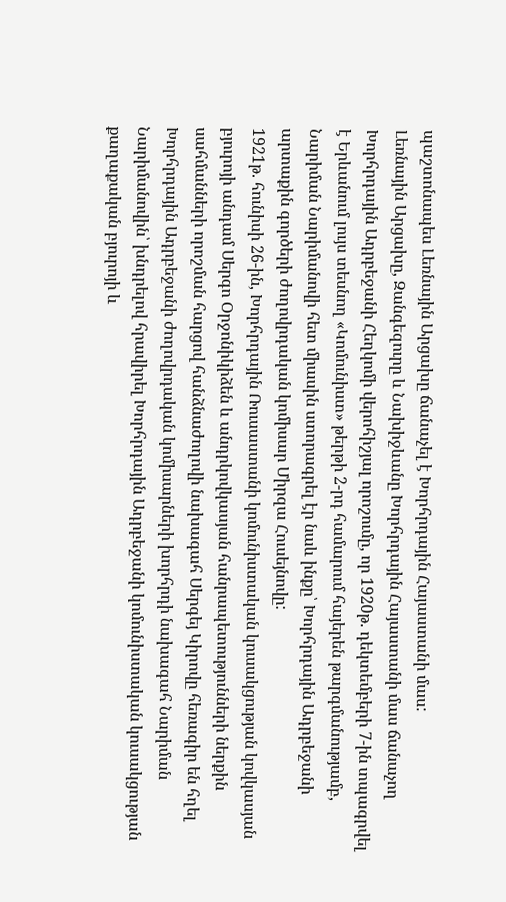պաշտոնապես Լեռնային Արցախը ճանաչել է Խորհրդային Հայաստանի մաս:
Լեռնային Արցախը, Զանգեզուրը և Նախիջևանը Խորհրդային Հայաստանի մաս ճանաչող Խորհրդային Ադրբեջանի Հեղկոմի վերոհիշյալ որոշումը, որ 1920թ. դեկտեմբերի 7-ին տպագրվել է Երևանում լույս տեսնող «Կոմունիստ» թերթի 2-րդ համարում հայերեն թարգմանությամբ, Նարիման Նարիմանովի հետ միասին ստորագրել էր նաև ինքը՝ Խորհրդային Ադրբեջանի արտաքին գործերի ժողովրդական կոմիսար Միրզա Հուսեյնովը:
1921թ. հունիսի 26-ին, Խորհրդային Ռուսաստանի կոմունիստական կուսակցության կովկասյան բյուրոյի անդամ Սերգո Օրջոնիկիձեն և անդրկովկասյան հանրապետությունների ներքին սահմանների որոշման հարցով հանձնաժողովի նախագահ Սերգեյ Կիրովը հեռագիր են հղել Խորհրդային Ադրբեջանի ժողովրդական կոմիսարների խորհրդի նախագահ Նարիման Նարիմանովին՝ խնդրելով հրավիրել Խորհրդային Ադրբեջանի կոմունիստական կուսակցության քաղաքական բյուրոյի և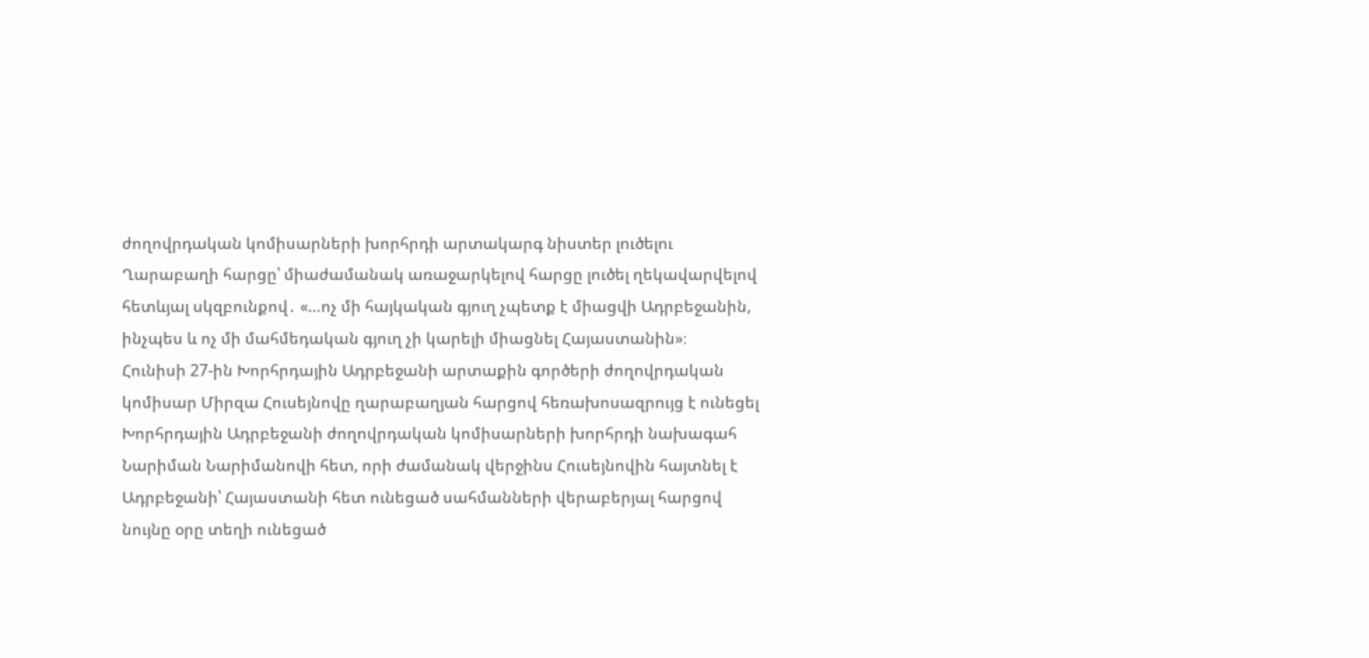ժողովրդական կոմիսարների խորհրդի արտակարգ նիստեր լուծելու Ղարաբաղի հարցը՝ միաժամանակ առաջարկելով հարցը լուծել ղեկավարվելով հետևյալ սկզբունքով․ «…ոչ մի հայկական գյուղ չպետք է միացվի Ադրբեջանին, ինչպես և ոչ մի մահմեդական գյուղ չի կարելի միացնել Հայաստանին»։
Հունիսի 27-ին Խորհրդային Ադրբեջանի արտաքին գործերի ժողովրդական կոմիսար Միրզա Հուսեյնովը ղարաբաղյան հարցով հեռախոսազրույց է ունեցել Խորհրդային Ադրբեջանի ժողովրդական կոմիսարների խորհրդի նախագահ Նարիման Նարիմանովի հետ, որի ժամանակ վերջինս Հուսեյնովին հայտնել է Ադրբեջանի՝ Հայաստանի հետ ունեցած սահմանների վերաբերյալ հարցով նույնը օրը տեղի ունեցած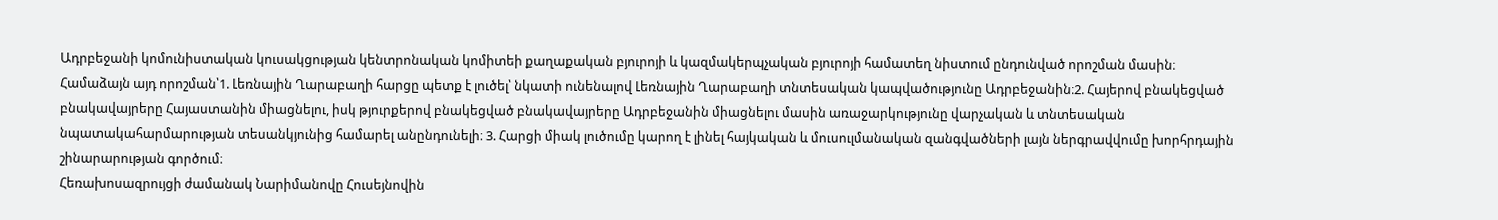Ադրբեջանի կոմունիստական կուսակցության կենտրոնական կոմիտեի քաղաքական բյուրոյի և կազմակերպչական բյուրոյի համատեղ նիստում ընդունված որոշման մասին։ Համաձայն այդ որոշման՝1. Լեռնային Ղարաբաղի հարցը պետք է լուծել՝ նկատի ունենալով Լեռնային Ղարաբաղի տնտեսական կապվածությունը Ադրբեջանին։2. Հայերով բնակեցված բնակավայրերը Հայաստանին միացնելու, իսկ թյուրքերով բնակեցված բնակավայրերը Ադրբեջանին միացնելու մասին առաջարկությունը վարչական և տնտեսական նպատակահարմարության տեսանկյունից համարել անընդունելի։ 3. Հարցի միակ լուծումը կարող է լինել հայկական և մուսուլմանական զանգվածների լայն ներգրավվումը խորհրդային շինարարության գործում։
Հեռախոսազրույցի ժամանակ Նարիմանովը Հուսեյնովին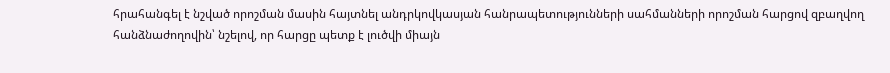հրահանգել է նշված որոշման մասին հայտնել անդրկովկասյան հանրապետությունների սահմանների որոշման հարցով զբաղվող հանձնաժողովին՝ նշելով, որ հարցը պետք է լուծվի միայն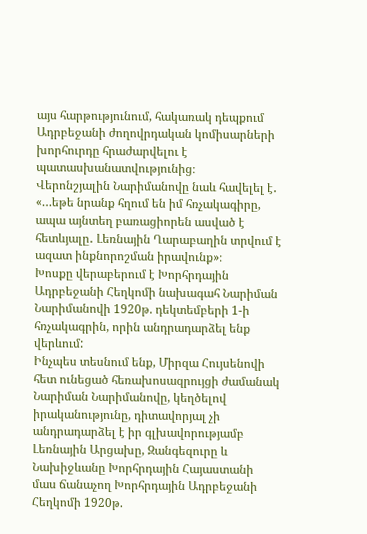այս հարթությունում, հակառակ դեպքում Ադրբեջանի ժողովրդական կոմիսարների խորհուրդը հրաժարվելու է պատասխանատվությունից։
Վերոնշյալին Նարիմանովը նաև հավելել է․ «…եթե նրանք հղում են իմ հռչակագիրը, ապա այնտեղ բառացիորեն ասված է հետևյալը․ Լեռնային Ղարաբաղին տրվում է ազատ ինքնորոշման իրավունք»։
Խոսքը վերաբերում է Խորհրդային Ադրբեջանի Հեղկոմի նախագահ Նարիման Նարիմանովի 1920թ. դեկտեմբերի 1-ի հռչակագրին, որին անդրադարձել ենք վերևում:
Ինչպես տեսնում ենք, Միրզա Հույսենովի հետ ունեցած հեռախոսազրույցի ժամանակ Նարիման Նարիմանովը, կեղծելով իրականությունը, դիտավորյալ չի անդրադարձել է իր գլխավորությամբ Լեռնային Արցախը, Զանգեզուրը և Նախիջևանը Խորհրդային Հայաստանի մաս ճանաչող Խորհրդային Ադրբեջանի Հեղկոմի 1920թ.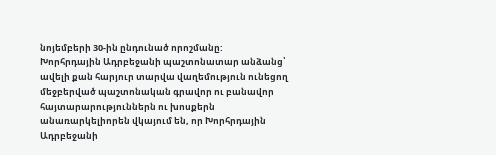նոյեմբերի 30-ին ընդունած որոշմանը:
Խորհրդային Ադրբեջանի պաշտոնատար անձանց՝ ավելի քան հարյուր տարվա վաղեմություն ունեցող մեջբերված պաշտոնական գրավոր ու բանավոր հայտարարություններն ու խոսքերն անառարկելիորեն վկայում են, որ Խորհրդային Ադրբեջանի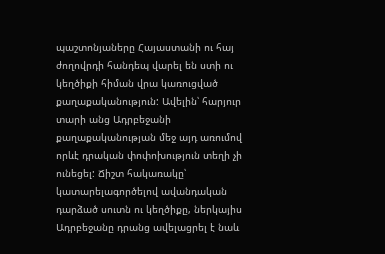պաշտոնյաները Հայաստանի ու հայ ժողովրդի հանդեպ վարել են ստի ու կեղծիքի հիման վրա կառուցված քաղաքականություն: Ավելին՝ հարյուր տարի անց Ադրբեջանի քաղաքականության մեջ այդ առումով որևէ դրական փոփոխություն տեղի չի ունեցել: Ճիշտ հակառակը՝ կատարելագործելով ավանդական դարձած սուտն ու կեղծիքը, ներկայիս Ադրբեջանը դրանց ավելացրել է նաև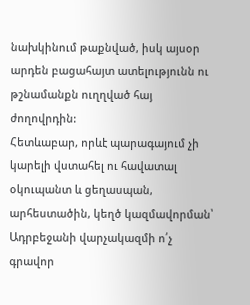նախկինում թաքնված, իսկ այսօր արդեն բացահայտ ատելությունն ու թշնամանքն ուղղված հայ ժողովրդին:
Հետևաբար, որևէ պարագայում չի կարելի վստահել ու հավատալ օկուպանտ և ցեղասպան, արհեստածին, կեղծ կազմավորման՝ Ադրբեջանի վարչակազմի ո՛չ գրավոր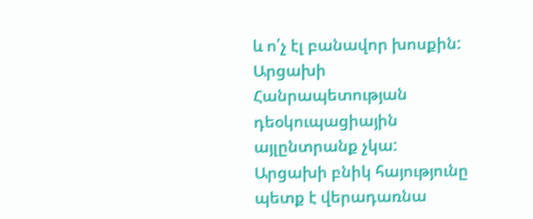և ո՛չ էլ բանավոր խոսքին:
Արցախի Հանրապետության դեօկուպացիային այլընտրանք չկա: Արցախի բնիկ հայությունը պետք է վերադառնա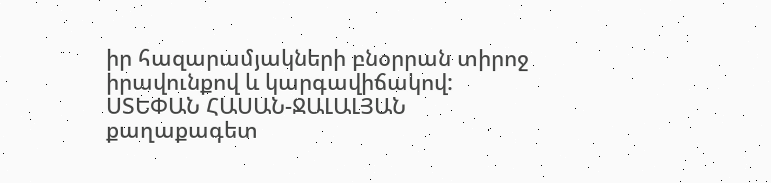իր հազարամյակների բնօրրան տիրոջ իրավունքով և կարգավիճակով:
ՍՏԵՓԱՆ ՀԱՍԱՆ-ՋԱԼԱԼՅԱՆ
քաղաքագետ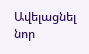Ավելացնել նոր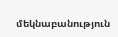մեկնաբանություն